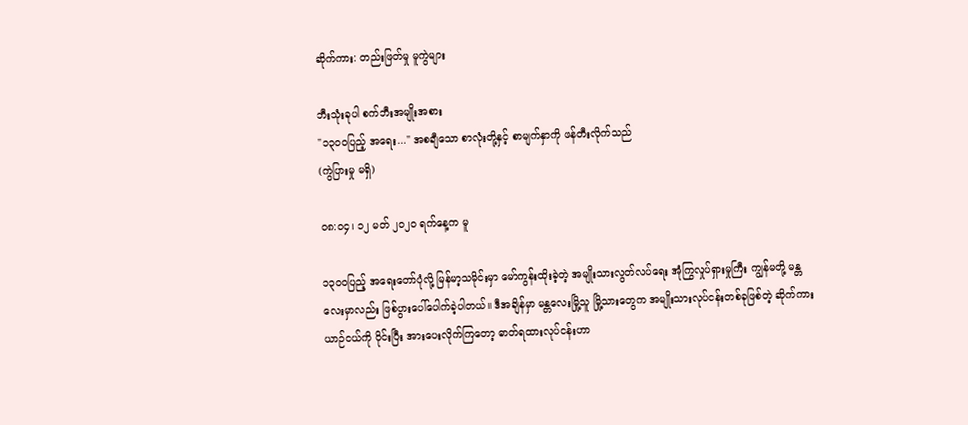ဆိုက်ကား: တည်းဖြတ်မှု မူကွဲများ

ဘီးသုံးခုပါ စက်ဘီးအမျိုးအစား
"၁၃၀၀ပြည့် အရေး..." အစချီသော စာလုံးတို့နှင့် စာမျက်နှာကို ဖန်တီးလိုက်သည်
(ကွဲပြားမှု မရှိ)

၀၈:၀၄၊ ၁၂ မတ် ၂၀၂၀ ရက်နေ့က မူ

၁၃၀၀ပြည့် အရေးတော်ပုံလို့ မြန်မာ့သမိုင်းမှာ မော်ကွန်းထိုးခဲ့တဲ့ အမျိုးသားလွတ်လပ်ရေး အုံကြွလှုပ်ရှားမှုကြီး ကျွန်မတို့ မန္တလေးမှာလည်း ဖြစ်ပွားပေါ်ပေါက်ခဲ့ပါတယ်။ ဒီအချိန်မှာ မန္တလေးမြို့သူ မြို့သားတွေက အမျိုးသားလုပ်ငန်းတစ်ခုဖြစ်တဲ့ ဆိုက်ကားယာဉ်ငယ်ကို ဝိုင်းပြီး အားပေးလိုက်ကြတော့ ဓာတ်ရထားလုပ်ငန်းဟာ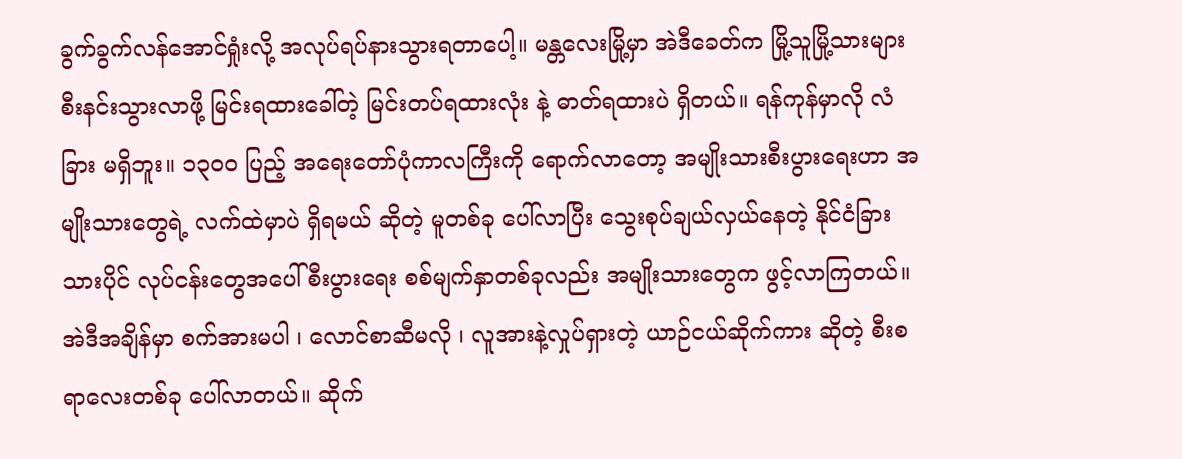ခွက်ခွက်လန်အောင်ရှုံးလို့ အလုပ်ရပ်နားသွားရတာပေါ့။ မန္တလေးမြို့မှာ အဲဒီခေတ်က မြို့သူမြို့သားများ စီးနင်းသွားလာဖို့ မြင်းရထားခေါ်တဲ့ မြင်းတပ်ရထားလုံး နဲ့ ဓာတ်ရထားပဲ ရှိတယ်။ ရန်ကုန်မှာလို လံခြား မရှိဘူး။ ၁၃၀၀ ပြည့် အရေးတော်ပုံကာလကြီးကို ရောက်လာတော့ အမျိုးသားစီးပွားရေးဟာ အမျိုးသားတွေရဲ့ လက်ထဲမှာပဲ ရှိရမယ် ဆိုတဲ့ မူတစ်ခု ပေါ်လာပြီး သွေးစုပ်ချယ်လှယ်နေတဲ့ နိုင်ငံခြားသားပိုင် လုပ်ငန်းတွေအပေါ် စီးပွားရေး စစ်မျက်နှာတစ်ခုလည်း အမျိုးသားတွေက ဖွင့်လာကြတယ်။ အဲဒီအချိန်မှာ စက်အားမပါ ၊ လောင်စာဆီမလို ၊ လူအားနဲ့လှုပ်ရှားတဲ့ ယာဉ်ငယ်ဆိုက်ကား ဆိုတဲ့ စီးစရာလေးတစ်ခု ပေါ်လာတယ်။ ဆိုက်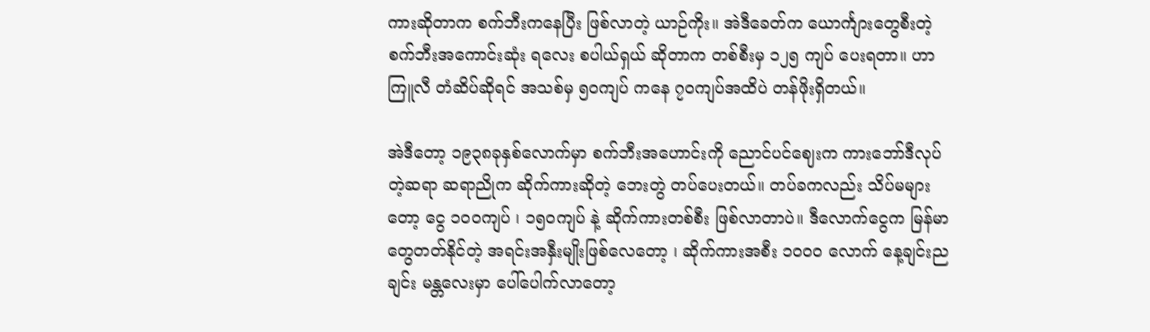ကားဆိုတာက စက်ဘီးကနေပြီး ဖြစ်လာတဲ့ ယာဉ်ကိုး။ အဲဒီခေတ်က ယောင်္ကျားတွေစီးတဲ့ စက်ဘီးအကောင်းဆုံး ရလေး စပါယ်ရှယ် ဆိုတာက တစ်စီးမှ ၁၂၅ ကျပ် ပေးရတာ။ ဟာကြူလီ တံဆိပ်ဆိုရင် အသစ်မှ ၅၀ကျပ် ကနေ ၇၀ကျပ်အထိပဲ တန်ဖိုးရှိတယ်။

အဲဒီတော့ ၁၉၃၈ခုနှစ်လောက်မှာ စက်ဘီးအဟောင်းကို ညောင်ပင်ဈေးက ကားဘော်ဒီလုပ်တဲ့ဆရာ ဆရာညိုက ဆိုက်ကားဆိုတဲ့ ဘေးတွဲ တပ်ပေးတယ်။ တပ်ခကလည်း သိပ်မများတော့ ငွေ ၁၀၀ကျပ် ၊ ၁၅၀ကျပ် နဲ့ ဆိုက်ကားတစ်စီး ဖြစ်လာတာပဲ။ ဒီလောက်ငွေက မြန်မာတွေတတ်နိုင်တဲ့ အရင်းအနှီးမျိုးဖြစ်လေတော့ ၊ ဆိုက်ကားအစီး ၁၀၀၀ လောက် နေ့ချင်းညချင်း မန္တလေးမှာ ပေါ်ပေါက်လာတော့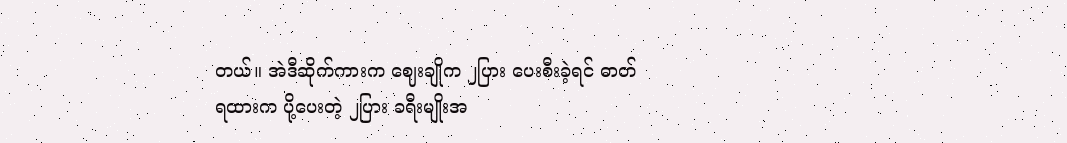တယ်။ အဲဒီဆိုက်ကားက ဈေးချိုက ၂ပြား ပေးစီးခဲ့ရင် ဓာတ်ရထားက ပို့ပေးတဲ့ ၂ပြား ခရီးမျိုးအ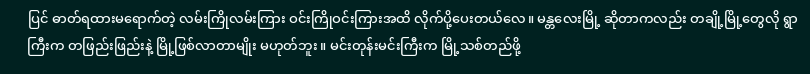ပြင် ဓာတ်ရထားမရောက်တဲ့ လမ်းကြိုလမ်းကြား ဝင်းကြိုဝင်းကြားအထိ လိုက်ပို့ပေးတယ်လေ။ မန္တလေးမြို့ ဆိုတာကလည်း တချို့မြို့တွေလို ရွာကြီးက တဖြည်းဖြည်းနဲ့ မြို့ဖြစ်လာတာမျိုး မဟုတ်ဘူး။ မင်းတုန်းမင်းကြီးက မြို့သစ်တည်ဖို့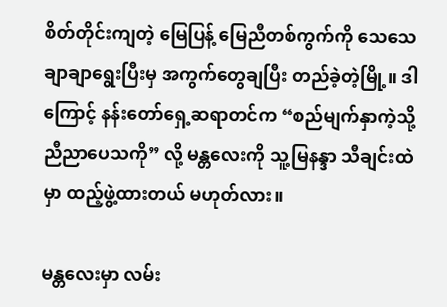စိတ်တိုင်းကျတဲ့ မြေပြန့် မြေညီတစ်ကွက်ကို သေသေချာချာရွေးပြီးမှ အကွက်တွေချပြီး တည်ခဲ့တဲ့မြို့။ ဒါကြောင့် နန်းတော်ရှေ့ဆရာတင်က “စည်မျက်နှာကဲ့သို့ ညီညာပေသကို” လို့ မန္တလေးကို သူ့မြနန္ဒာ သီချင်းထဲမှာ ထည့်ဖွဲ့ထားတယ် မဟုတ်လား။

မန္တလေးမှာ လမ်း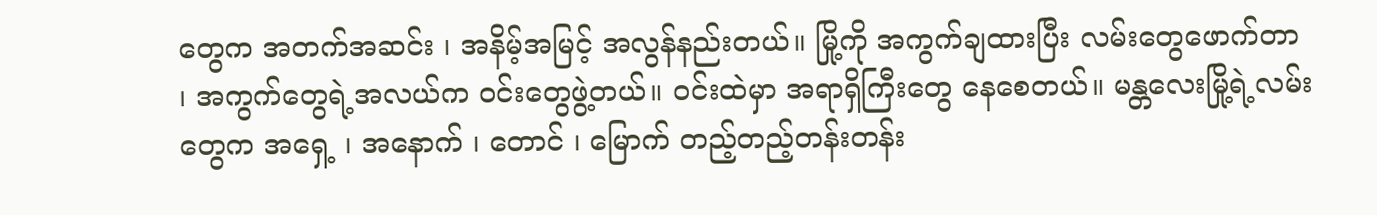တွေက အတက်အဆင်း ၊ အနိမ့်အမြင့် အလွန်နည်းတယ်။ မြို့ကို အကွက်ချထားပြီး လမ်းတွေဖောက်တာ ၊ အကွက်တွေရဲ့အလယ်က ဝင်းတွေဖွဲ့တယ်။ ဝင်းထဲမှာ အရာရှိကြီးတွေ နေစေတယ်။ မန္တလေးမြို့ရဲ့လမ်းတွေက အရှေ့ ၊ အနောက် ၊ တောင် ၊ မြောက် တည့်တည့်တန်းတန်း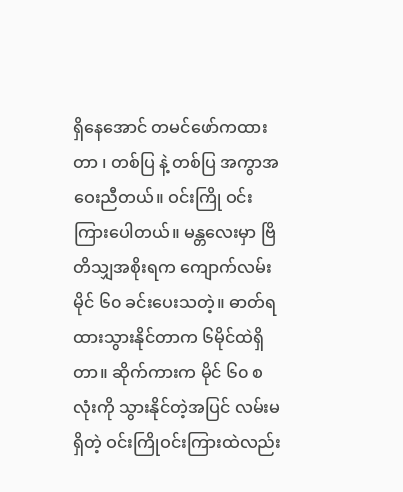ရှိနေအောင် တမင်ဖော်ကထားတာ ၊ တစ်ပြ နဲ့ တစ်ပြ အကွာအဝေးညီတယ်။ ဝင်းကြို ဝင်းကြားပေါတယ်။ မန္တလေးမှာ ဗြိတိသျှအစိုးရက ကျောက်လမ်းမိုင် ၆၀ ခင်းပေးသတဲ့။ ဓာတ်ရထားသွားနိုင်တာက ၆မိုင်ထဲရှိတာ။ ဆိုက်ကားက မိုင် ၆၀ စလုံးကို သွားနိုင်တဲ့အပြင် လမ်းမရှိတဲ့ ဝင်းကြိုဝင်းကြားထဲလည်း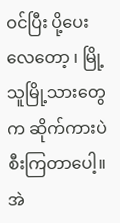ဝင်ပြီး ပို့ပေးလေတော့ ၊ မြို့သူမြို့သားတွေက ဆိုက်ကားပဲ စီးကြတာပေါ့။ အဲ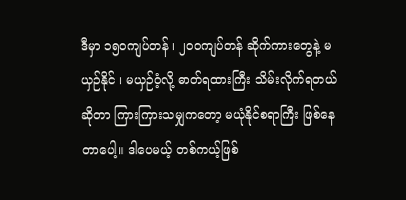ဒီမှာ ၁၅၀ကျပ်တန် ၊ ၂၀၀ကျပ်တန် ဆိုက်ကားတွေနဲ့ မယှဉ်နိုင် ၊ မယှဉ်ဝံ့လို့ ဓာတ်ရထားကြီး သိမ်းလိုက်ရတယ်ဆိုတာ ကြားကြားသမျှကတော့ မယုံနိုင်စရာကြီး ဖြစ်နေတာပေါ့။ ဒါပေမယ့် တစ်ကယ့်ဖြစ်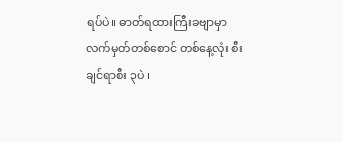ရပ်ပဲ။ ဓာတ်ရထားကြီးခဗျာမှာ လက်မှတ်တစ်စောင် တစ်နေ့လုံး စီးချင်ရာစီး ၃ပဲ ၊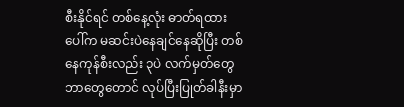စီးနိုင်ရင် တစ်နေ့လုံး ဓာတ်ရထားပေါ်က မဆင်းပဲနေချင်နေဆိုပြီး တစ်နေကုန်စီးလည်း ၃ပဲ လက်မှတ်တွေ ဘာတွေတောင် လုပ်ပြီးပြုတ်ခါနီးမှာ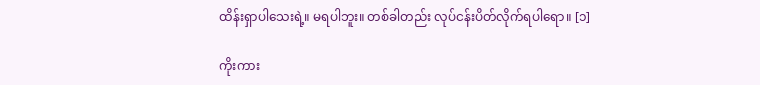ထိန်းရှာပါသေးရဲ့။ မရပါဘူး။ တစ်ခါတည်း လုပ်ငန်းပိတ်လိုက်ရပါရော။ [၁]

ကိုးကား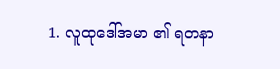1. လူထုဒေါ်အမာ ၏ ရတနာ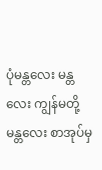ပုံမန္တလေး မန္တလေး ကျွန်မတို့မန္တလေး စာအုပ်မှ